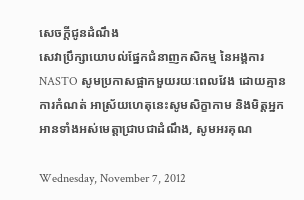សេចក្តីជូនដំណឹង
សេវាប្រឹក្សាយោបល់ផ្នែកជំនាញកសិកម្ម នៃអង្គការ NASTO សូមប្រកាសផ្អាកមួយរយៈពេលវែង ដោយគ្មានការកំណត់ អាស្រ័យហេតុនេះសូមសិក្ខាកាម និងមិត្តអ្នកអានទាំងអស់មេត្តាជ្រាបជាដំណឹង, សូមអរគុណ

Wednesday, November 7, 2012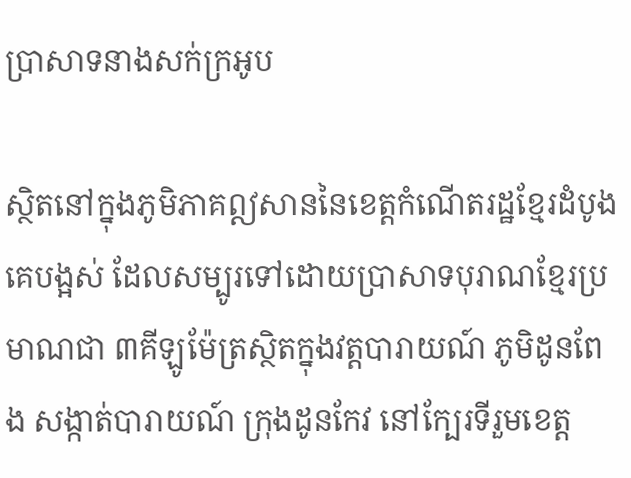ប្រាសាទនាងសក់ក្រអូប

ស្ថិតនៅក្នុងភូមិភាគឦសាននៃខេត្តកំណើតរដ្ឋខ្មែរដំបូងគេបង្អស់ ដែលសម្បូរទៅដោយប្រាសាទបុរាណខ្មែរប្រមាណជា ៣គីឡូម៉ែត្រស្ថិតក្នុងវត្តបារាយណ៍ ភូមិដូនពែង សង្កាត់បារាយណ៍ ក្រុងដូនកែវ នៅក្បែរទីរួមខេត្ត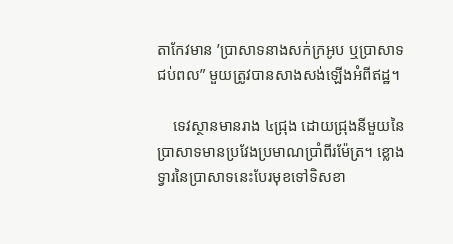តាកែវមាន ’ប្រាសាទនាងសក់ក្រអូប ឬប្រាសាទជប់ពល” មួយត្រូវបានសាងសង់ឡើងអំពីឥដ្ឋ។

    ទេវស្ថានមានរាង ៤ជ្រុង ដោយជ្រុងនីមួយនៃប្រាសាទមានប្រវែងប្រមាណប្រាំពីរម៉ែត្រ។ ខ្លោងទ្វារនៃប្រាសាទនេះបែរមុខទៅទិសខា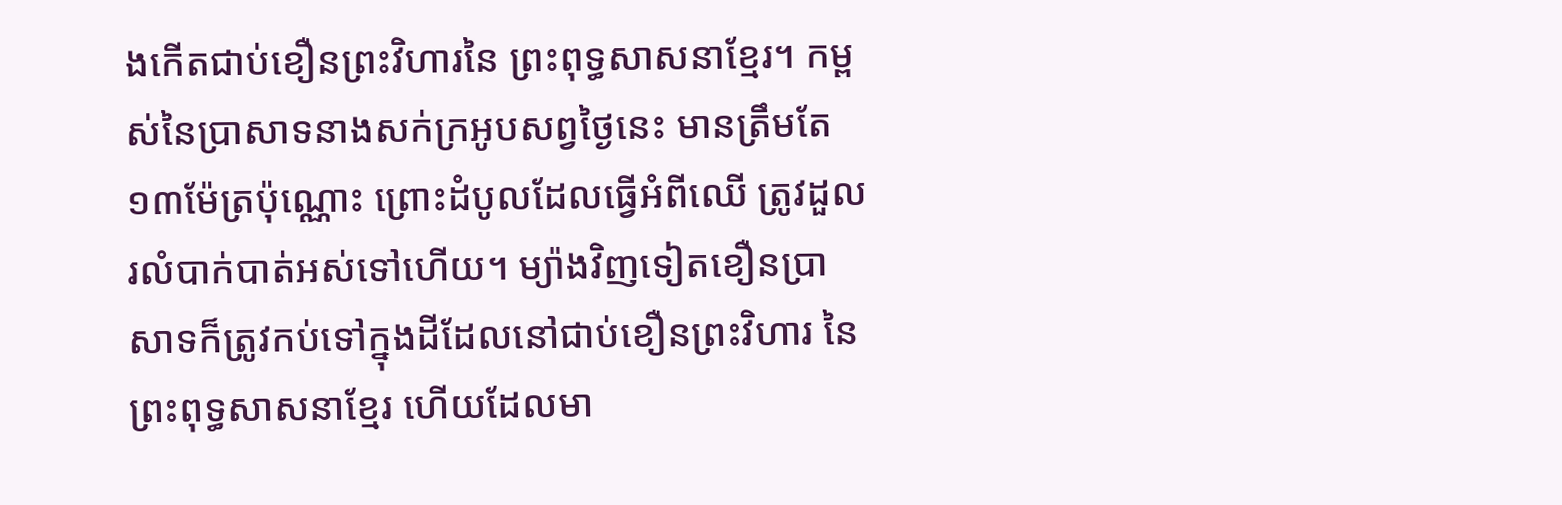ងកើតជាប់ខឿនព្រះវិហារនៃ ព្រះពុទ្ធសាសនាខ្មែរ។ កម្ពស់នៃប្រាសាទនាងសក់ក្រអូបសព្វថ្ងៃនេះ មានត្រឹមតែ ១៣ម៉ែត្រប៉ុណ្ណោះ ព្រោះដំបូលដែលធ្វើអំពីឈើ ត្រូវដួលរលំបាក់បាត់អស់ទៅហើយ។ ម្យ៉ាងវិញទៀតខឿនប្រាសាទក៏ត្រូវកប់ទៅក្នុងដីដែលនៅជាប់ខឿនព្រះវិហារ នៃព្រះពុទ្ធសាសនាខ្មែរ ហើយដែលមា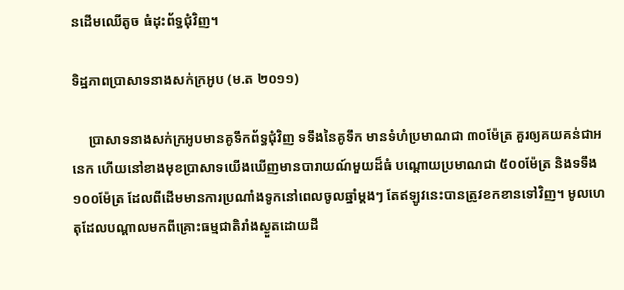នដើមឈើតូច ធំដុះព័ទ្ធជុំវិញ។

ទិដ្ឋភាពប្រាសាទនាងសក់ក្រអូប (ម.ត ២០១១)

     ប្រាសាទនាងសក់ក្រអូបមានគូទឹកព័ទ្ធជុំវិញ ទទឹងនៃគូទឹក មានទំហំប្រមាណជា ៣០ម៉ែត្រ គួរឲ្យគយគន់ជាអនេក ហើយនៅខាងមុខប្រាសាទយើងឃើញមានបារាយណ៍មួយដ៏ធំ បណ្តោយប្រមាណជា ៥០០ម៉ែត្រ និងទទឹង ១០០ម៉ែត្រ ដែលពីដើមមានការប្រណាំងទូកនៅពេលចូលឆ្នាំម្តងៗ តែឥឡូវនេះបានត្រូវខកខានទៅវិញ។ មូលហេតុដែលបណ្តាលមកពីគ្រោះធម្មជាតិរាំងស្ងួតដោយដី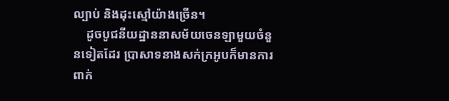ល្បាប់ និងដុះស្មៅយ៉ាងច្រើន។
    ដូចបូជនីយដ្ឋាននាសម័យចេនឡាមួយចំនួនទៀតដែរ ប្រាសាទនាងសក់ក្រអូបក៏មានការពាក់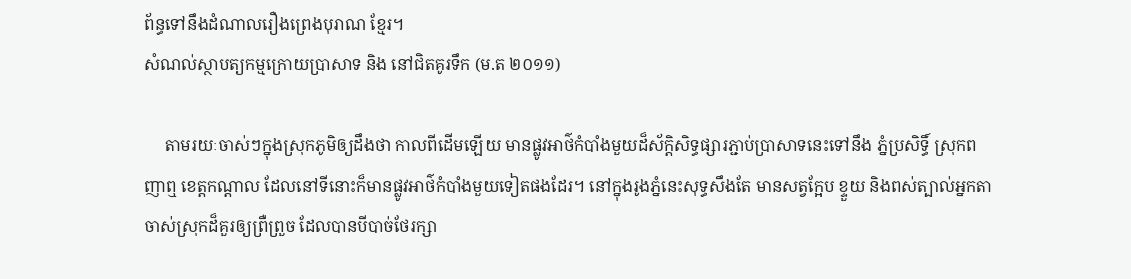ព័ន្ធទៅនឹងដំណាលរឿងព្រេងបុរាណ ខ្មែរ។
សំណល់ស្ថាបត្យកម្មក្រោយប្រាសាទ និង នៅជិតគូរទឹក (ម.ត ២០១១)

     តាមរយៈចាស់ៗក្នុងស្រុកភូមិឲ្យដឹងថា កាលពីដើមឡើយ មានផ្លូវអាថ៌កំបាំងមួយដ៏ស័ក្តិសិទ្ធផ្សារភ្ជាប់ប្រាសាទនេះទៅនឹង ភ្នំប្រសិទ្ធិ៍ ស្រុកពញាឮ ខេត្តកណ្តាល ដែលនៅទីនោះក៏មានផ្លូវអាថ៌កំបាំងមួយទៀតផងដែរ។ នៅក្នុងរូងភ្នំនេះសុទ្ធសឹងតែ មានសត្វក្អែប ខ្ទួយ និងពស់ត្បាល់អ្នកតាចាស់ស្រុកដ៏គួរឲ្យព្រឺព្រួច ដែលបានបីបាច់ថែរក្សា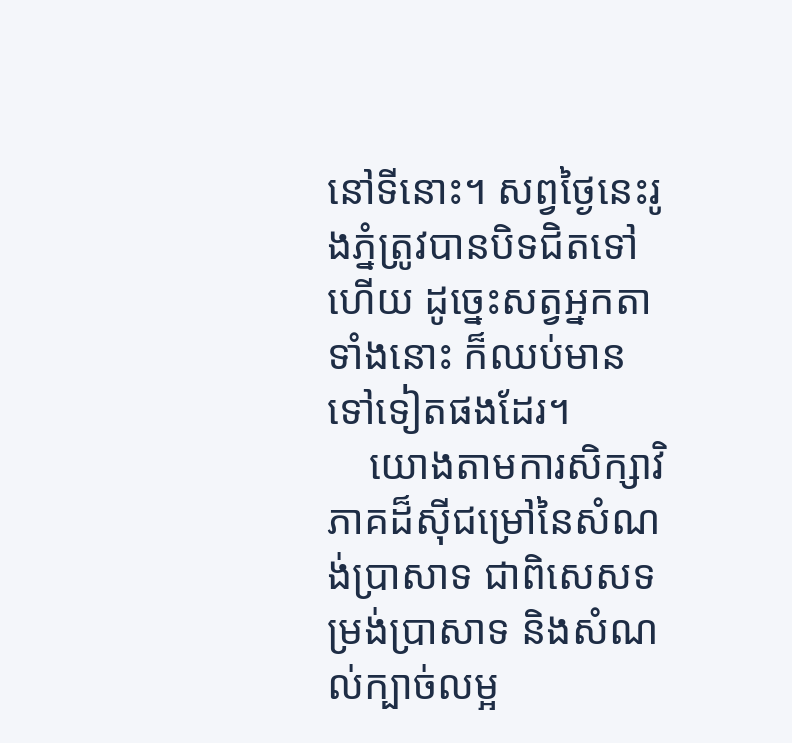នៅទីនោះ។ សព្វថ្ងៃនេះរូងភ្នំត្រូវបានបិទជិតទៅហើយ ដូច្នេះសត្វអ្នកតាទាំងនោះ ក៏ឈប់មានទៅទៀតផងដែរ។
    យោងតាមការសិក្សាវិភាគដ៏ស៊ីជម្រៅនៃសំណង់ប្រាសាទ ជាពិសេសទម្រង់ប្រាសាទ និងសំណល់ក្បាច់លម្អ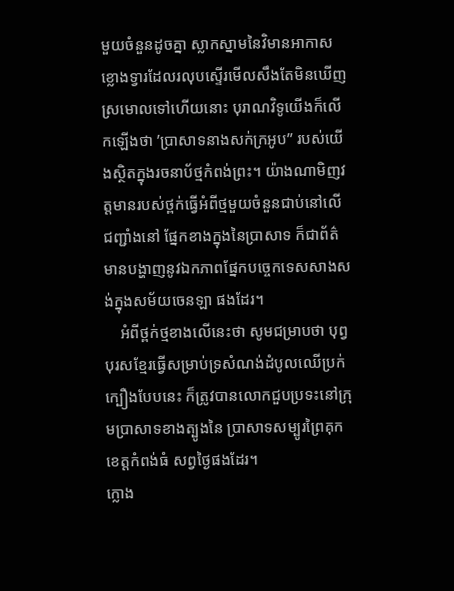មួយចំនួនដូចគ្នា ស្លាកស្នាមនៃវិមានអាកាសខ្លោងទ្វារដែលរលុបស្ទើរមើលសឹងតែមិនឃើញ ស្រមោលទៅហើយនោះ បុរាណវិទូយើងក៏លើកឡើងថា ’ប្រាសាទនាងសក់ក្រអូប” របស់យើងស្ថិតក្នុងរចនាប័ថ្មកំពង់ព្រះ។ យ៉ាងណាមិញវត្តមានរបស់ថ្ពក់ធ្វើអំពីថ្មមួយចំនួនជាប់នៅលើជញ្ជាំងនៅ ផ្នែកខាងក្នុងនៃប្រាសាទ ក៏ជាព័ត៌មានបង្ហាញនូវឯកភាពផ្នែកបច្ចេកទេសសាងសង់ក្នុងសម័យចេនឡា ផងដែរ។
    អំពីថ្ពក់ថ្មខាងលើនេះថា សូមជម្រាបថា បុព្វបុរសខ្មែរធ្វើសម្រាប់ទ្រសំណង់ដំបូលឈើប្រក់ក្បឿងបែបនេះ ក៏ត្រូវបានលោកជួបប្រទះនៅក្រុមប្រាសាទខាងត្បូងនៃ ប្រាសាទសម្បូរព្រៃគុក ខេត្តកំពង់ធំ សព្វថ្ងៃផងដែរ។
ក្លោង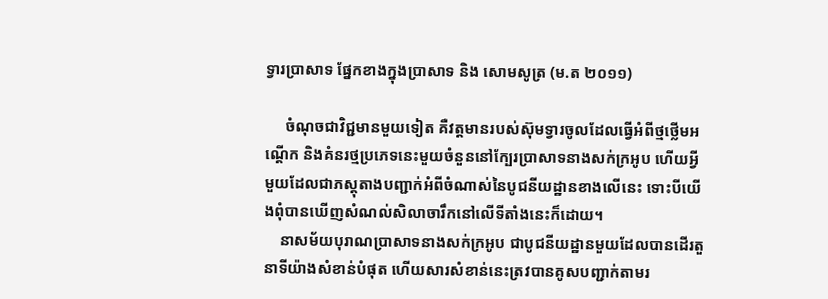ទ្វារប្រាសាទ ផ្នែកខាងក្នុងប្រាសាទ និង សោមសូត្រ (ម.ត ២០១១)

     ចំណុចជាវិជ្ជមានមួយទៀត គឺវត្តមានរបស់ស៊ុមទ្វារចូលដែលធ្វើអំពីថ្មថ្លើមអណ្តើក និងគំនរថ្មប្រភេទនេះមួយចំនួននៅក្បែរប្រាសាទនាងសក់ក្រអូប ហើយអ្វីមួយដែលជាភស្តុតាងបញ្ជាក់អំពីចំណាស់នៃបូជនីយដ្ឋានខាងលើនេះ ទោះបីយើងពុំបានឃើញសំណល់សិលាចារឹកនៅលើទីតាំងនេះក៏ដោយ។
    នាសម័យបុរាណប្រាសាទនាងសក់ក្រអូប ជាបូជនីយដ្ឋានមួយដែលបានដើរតួនាទីយ៉ាងសំខាន់បំផុត ហើយសារសំខាន់នេះត្រវបានគូសបញ្ជាក់តាមរ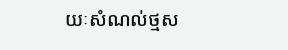យៈសំណល់ថ្មស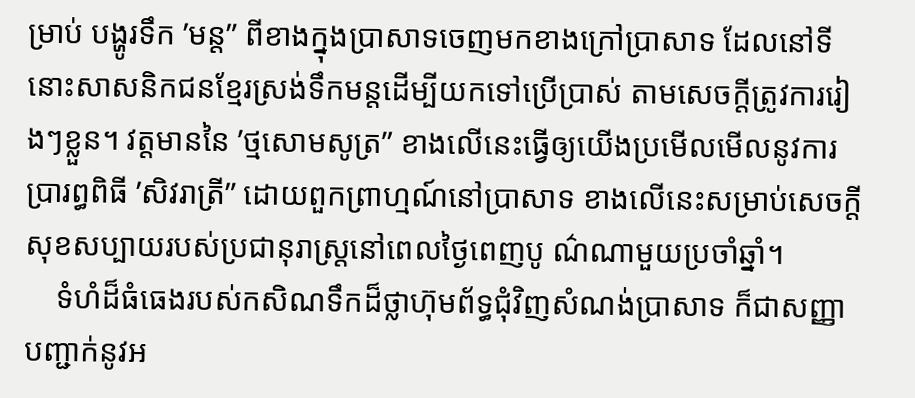ម្រាប់ បង្ហូរទឹក ’មន្ត” ពីខាងក្នុងប្រាសាទចេញមកខាងក្រៅប្រាសាទ ដែលនៅទីនោះសាសនិកជនខ្មែរស្រង់ទឹកមន្តដើម្បីយកទៅប្រើប្រាស់ តាមសេចក្តីត្រូវការរៀងៗខ្លួន។ វត្តមាននៃ ’ថ្មសោមសូត្រ” ខាងលើនេះធ្វើឲ្យយើងប្រមើលមើលនូវការប្រារព្ធពិធី ’សិវរាត្រី” ដោយពួកព្រាហ្មណ៍នៅប្រាសាទ ខាងលើនេះសម្រាប់សេចក្តីសុខសប្បាយរបស់ប្រជានុរាស្ត្រនៅពេលថ្ងៃពេញបូ ណ៌ណាមួយប្រចាំឆ្នាំ។
    ទំហំដ៏ធំធេងរបស់កសិណទឹកដ៏ថ្លាហ៊ុមព័ទ្ធជុំវិញសំណង់ប្រាសាទ ក៏ជាសញ្ញាបញ្ជាក់នូវអ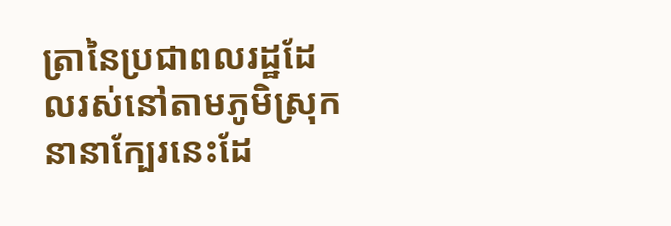ត្រានៃប្រជាពលរដ្ឋដែលរស់នៅតាមភូមិស្រុក នានាក្បែរនេះដែ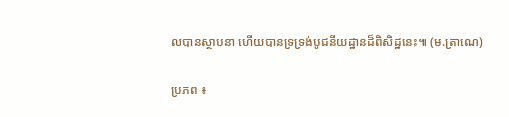លបានស្ថាបនា ហើយបានទ្រទ្រង់បូជនីយដ្ឋានដ៏ពិសិដ្ឋនេះ៕ (ម.ត្រាណេ)

ប្រភព ៖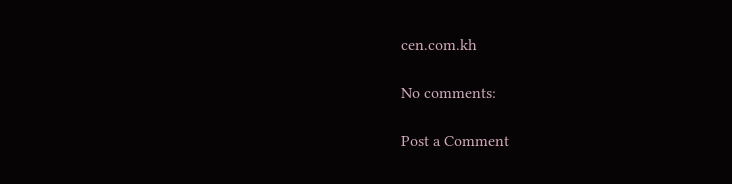cen.com.kh

No comments:

Post a Comment